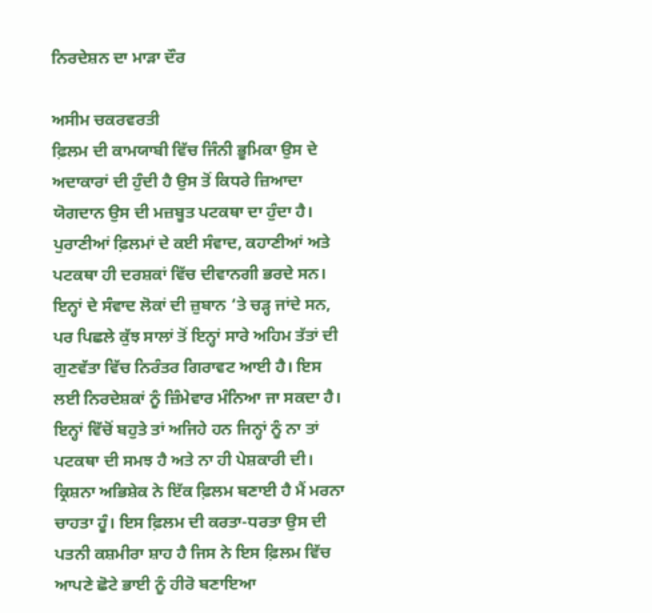ਨਿਰਦੇਸ਼ਨ ਦਾ ਮਾੜਾ ਦੌਰ

ਅਸੀਮ ਚਕਰਵਰਤੀ
ਫ਼ਿਲਮ ਦੀ ਕਾਮਯਾਬੀ ਵਿੱਚ ਜਿੰਨੀ ਭੂਮਿਕਾ ਉਸ ਦੇ ਅਦਾਕਾਰਾਂ ਦੀ ਹੁੰਦੀ ਹੈ ਉਸ ਤੋਂ ਕਿਧਰੇ ਜ਼ਿਆਦਾ ਯੋਗਦਾਨ ਉਸ ਦੀ ਮਜ਼ਬੂਤ ਪਟਕਥਾ ਦਾ ਹੁੰਦਾ ਹੈ। ਪੁਰਾਣੀਆਂ ਫ਼ਿਲਮਾਂ ਦੇ ਕਈ ਸੰਵਾਦ, ਕਹਾਣੀਆਂ ਅਤੇ ਪਟਕਥਾ ਹੀ ਦਰਸ਼ਕਾਂ ਵਿੱਚ ਦੀਵਾਨਗੀ ਭਰਦੇ ਸਨ। ਇਨ੍ਹਾਂ ਦੇ ਸੰਵਾਦ ਲੋਕਾਂ ਦੀ ਜ਼ੁਬਾਨ ‘ਤੇ ਚੜ੍ਹ ਜਾਂਦੇ ਸਨ, ਪਰ ਪਿਛਲੇ ਕੁੱਝ ਸਾਲਾਂ ਤੋਂ ਇਨ੍ਹਾਂ ਸਾਰੇ ਅਹਿਮ ਤੱਤਾਂ ਦੀ ਗੁਣਵੱਤਾ ਵਿੱਚ ਨਿਰੰਤਰ ਗਿਰਾਵਟ ਆਈ ਹੈ। ਇਸ ਲਈ ਨਿਰਦੇਸ਼ਕਾਂ ਨੂੰ ਜ਼ਿੰਮੇਵਾਰ ਮੰਨਿਆ ਜਾ ਸਕਦਾ ਹੈ। ਇਨ੍ਹਾਂ ਵਿੱਚੋਂ ਬਹੁਤੇ ਤਾਂ ਅਜਿਹੇ ਹਨ ਜਿਨ੍ਹਾਂ ਨੂੰ ਨਾ ਤਾਂ ਪਟਕਥਾ ਦੀ ਸਮਝ ਹੈ ਅਤੇ ਨਾ ਹੀ ਪੇਸ਼ਕਾਰੀ ਦੀ।
ਕ੍ਰਿਸ਼ਨਾ ਅਭਿਸ਼ੇਕ ਨੇ ਇੱਕ ਫ਼ਿਲਮ ਬਣਾਈ ਹੈ ਮੈਂ ਮਰਨਾ ਚਾਹਤਾ ਹੂੰ। ਇਸ ਫ਼ਿਲਮ ਦੀ ਕਰਤਾ-ਧਰਤਾ ਉਸ ਦੀ ਪਤਨੀ ਕਸ਼ਮੀਰਾ ਸ਼ਾਹ ਹੈ ਜਿਸ ਨੇ ਇਸ ਫ਼ਿਲਮ ਵਿੱਚ ਆਪਣੇ ਛੋਟੇ ਭਾਈ ਨੂੰ ਹੀਰੋ ਬਣਾਇਆ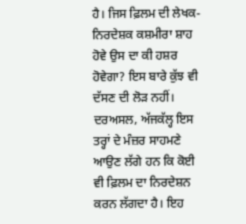ਹੈ। ਜਿਸ ਫ਼ਿਲਮ ਦੀ ਲੇਖਕ-ਨਿਰਦੇਸ਼ਕ ਕਸ਼ਮੀਰਾ ਸ਼ਾਹ ਹੋਵੇ ਉਸ ਦਾ ਕੀ ਹਸ਼ਰ ਹੋਵੇਗਾ? ਇਸ ਬਾਰੇ ਕੁੱਝ ਵੀ ਦੱਸਣ ਦੀ ਲੋੜ ਨਹੀਂ। ਦਰਅਸਲ, ਅੱਜਕੱਲ੍ਹ ਇਸ ਤਰ੍ਹਾਂ ਦੇ ਮੰਜ਼ਰ ਸਾਹਮਣੇ ਆਉਣ ਲੱਗੇ ਹਨ ਕਿ ਕੋਈ ਵੀ ਫ਼ਿਲਮ ਦਾ ਨਿਰਦੇਸ਼ਨ ਕਰਨ ਲੱਗਦਾ ਹੈ। ਇਹ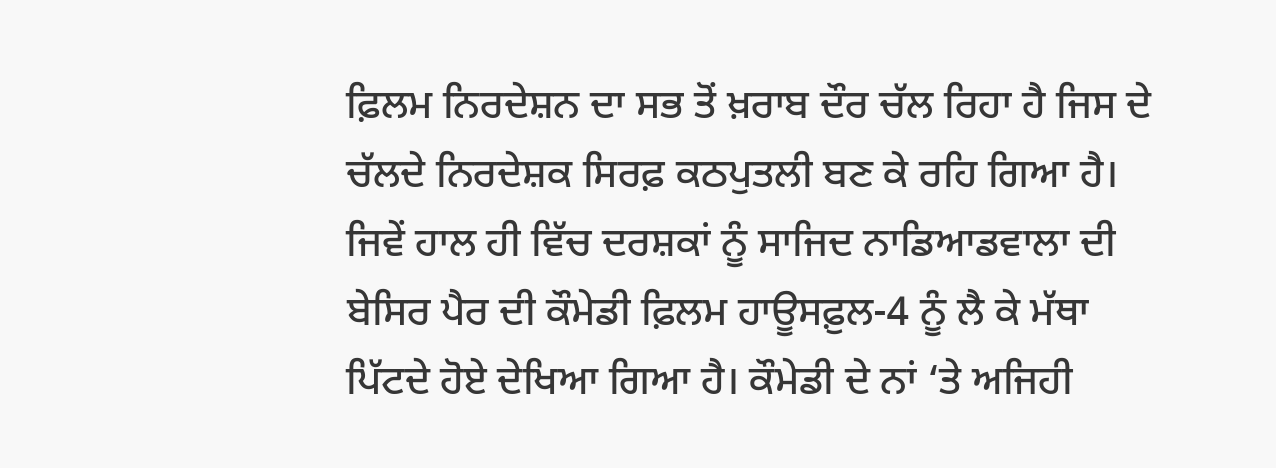ਫ਼ਿਲਮ ਨਿਰਦੇਸ਼ਨ ਦਾ ਸਭ ਤੋਂ ਖ਼ਰਾਬ ਦੌਰ ਚੱਲ ਰਿਹਾ ਹੈ ਜਿਸ ਦੇ ਚੱਲਦੇ ਨਿਰਦੇਸ਼ਕ ਸਿਰਫ਼ ਕਠਪੁਤਲੀ ਬਣ ਕੇ ਰਹਿ ਗਿਆ ਹੈ। ਜਿਵੇਂ ਹਾਲ ਹੀ ਵਿੱਚ ਦਰਸ਼ਕਾਂ ਨੂੰ ਸਾਜਿਦ ਨਾਡਿਆਡਵਾਲਾ ਦੀ ਬੇਸਿਰ ਪੈਰ ਦੀ ਕੌਮੇਡੀ ਫ਼ਿਲਮ ਹਾਊਸਫ਼ੁਲ-4 ਨੂੰ ਲੈ ਕੇ ਮੱਥਾ ਪਿੱਟਦੇ ਹੋਏ ਦੇਖਿਆ ਗਿਆ ਹੈ। ਕੌਮੇਡੀ ਦੇ ਨਾਂ ‘ਤੇ ਅਜਿਹੀ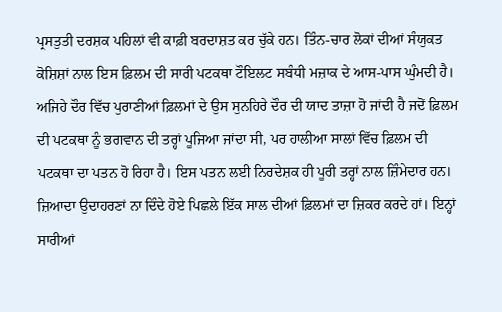ਪ੍ਰਸਤੁਤੀ ਦਰਸ਼ਕ ਪਹਿਲਾਂ ਵੀ ਕਾਫ਼ੀ ਬਰਦਾਸ਼ਤ ਕਰ ਚੁੱਕੇ ਹਨ। ਤਿੰਨ-ਚਾਰ ਲੋਕਾਂ ਦੀਆਂ ਸੰਯੁਕਤ ਕੋਸ਼ਿਸ਼ਾਂ ਨਾਲ ਇਸ ਫ਼ਿਲਮ ਦੀ ਸਾਰੀ ਪਟਕਥਾ ਟੌਇਲਟ ਸਬੰਧੀ ਮਜ਼ਾਕ ਦੇ ਆਸ-ਪਾਸ ਘੁੰਮਦੀ ਹੈ।
ਅਜਿਹੇ ਦੌਰ ਵਿੱਚ ਪੁਰਾਣੀਆਂ ਫ਼ਿਲਮਾਂ ਦੇ ਉਸ ਸੁਨਹਿਰੇ ਦੌਰ ਦੀ ਯਾਦ ਤਾਜ਼ਾ ਹੋ ਜਾਂਦੀ ਹੈ ਜਦੋਂ ਫ਼ਿਲਮ ਦੀ ਪਟਕਥਾ ਨੂੰ ਭਗਵਾਨ ਦੀ ਤਰ੍ਹਾਂ ਪੂਜਿਆ ਜਾਂਦਾ ਸੀ, ਪਰ ਹਾਲੀਆ ਸਾਲਾਂ ਵਿੱਚ ਫ਼ਿਲਮ ਦੀ ਪਟਕਥਾ ਦਾ ਪਤਨ ਹੋ ਰਿਹਾ ਹੈ। ਇਸ ਪਤਨ ਲਈ ਨਿਰਦੇਸ਼ਕ ਹੀ ਪੂਰੀ ਤਰ੍ਹਾਂ ਨਾਲ ਜ਼ਿੰਮੇਦਾਰ ਹਨ। ਜ਼ਿਆਦਾ ਉਦਾਹਰਣਾਂ ਨਾ ਦਿੰਦੇ ਹੋਏ ਪਿਛਲੇ ਇੱਕ ਸਾਲ ਦੀਆਂ ਫ਼ਿਲਮਾਂ ਦਾ ਜ਼ਿਕਰ ਕਰਦੇ ਹਾਂ। ਇਨ੍ਹਾਂ ਸਾਰੀਆਂ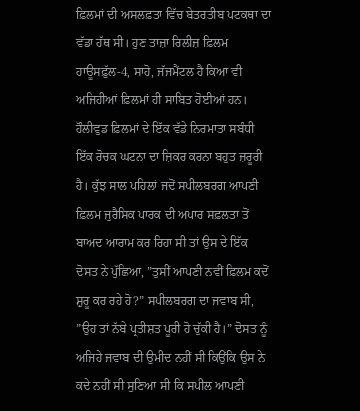ਫ਼ਿਲਮਾਂ ਦੀ ਅਸਲਫ਼ਤਾ ਵਿੱਚ ਬੇਤਰਤੀਬ ਪਟਕਥਾ ਦਾ ਵੱਡਾ ਹੱਥ ਸੀ। ਹੁਣ ਤਾਜ਼ਾ ਰਿਲੀਜ਼ ਫ਼ਿਲਮ ਹਾਊਸਫ਼ੁੱਲ-4, ਸਾਹੋ, ਜੱਜਮੈਂਟਲ ਹੈ ਕਿਆ ਵੀ ਅਜਿਹੀਆਂ ਫ਼ਿਲਮਾਂ ਹੀ ਸਾਬਿਤ ਹੋਈਆਂ ਹਨ।
ਹੌਲੀਵੁਡ ਫ਼ਿਲਮਾਂ ਦੇ ਇੱਕ ਵੱਡੇ ਨਿਰਮਾਤਾ ਸਬੰਧੀ ਇੱਕ ਰੋਚਕ ਘਟਨਾ ਦਾ ਜ਼ਿਕਰ ਕਰਨਾ ਬਹੁਤ ਜ਼ਰੂਰੀ ਹੈ। ਕੁੱਝ ਸਾਲ ਪਹਿਲਾਂ ਜਦੋਂ ਸਪੀਲਬਰਗ ਆਪਣੀ ਫ਼ਿਲਮ ਜੁਰੈਸਿਕ ਪਾਰਕ ਦੀ ਅਪਾਰ ਸਫ਼ਲਤਾ ਤੋਂ ਬਾਅਦ ਆਰਾਮ ਕਰ ਰਿਹਾ ਸੀ ਤਾਂ ਉਸ ਦੇ ਇੱਕ ਦੋਸਤ ਨੇ ਪੁੱਛਿਆ, ”ਤੁਸੀਂ ਆਪਣੀ ਨਵੀਂ ਫ਼ਿਲਮ ਕਦੋਂ ਸ਼ੁਰੂ ਕਰ ਰਹੇ ਹੋ?” ਸਪੀਲਬਰਗ ਦਾ ਜਵਾਬ ਸੀ, ”ਉਹ ਤਾਂ ਨੱਬੇ ਪ੍ਰਤੀਸ਼ਤ ਪੂਰੀ ਹੋ ਚੁੱਕੀ ਹੈ।” ਦੋਸਤ ਨੂੰ ਅਜਿਹੇ ਜਵਾਬ ਦੀ ਉਮੀਦ ਨਹੀਂ ਸੀ ਕਿਉਂਕਿ ਉਸ ਨੇ ਕਦੇ ਨਹੀਂ ਸੀ ਸੁਣਿਆ ਸੀ ਕਿ ਸਪੀਲ ਆਪਣੀ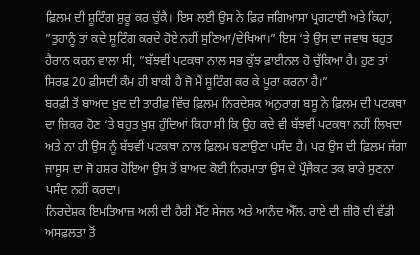ਫ਼ਿਲਮ ਦੀ ਸ਼ੂਟਿੰਗ ਸ਼ੁਰੂ ਕਰ ਚੁੱਕੈ। ਇਸ ਲਈ ਉਸ ਨੇ ਫ਼ਿਰ ਜਗਿਆਸਾ ਪ੍ਰਗਟਾਈ ਅਤੇ ਕਿਹਾ, ”ਤੁਹਾਨੂੰ ਤਾਂ ਕਦੇ ਸ਼ੂਟਿੰਗ ਕਰਦੇ ਹੋਏ ਨਹੀਂ ਸੁਣਿਆ/ਦੇਖਿਆ।” ਇਸ ‘ਤੇ ਉਸ ਦਾ ਜਵਾਬ ਬਹੁਤ ਹੈਰਾਨ ਕਰਨ ਵਾਲਾ ਸੀ, ”ਬੱਝਵੀਂ ਪਟਕਥਾ ਨਾਲ ਸਭ ਕੁੱਝ ਫ਼ਾਈਨਲ ਹੋ ਚੁੱਕਿਆ ਹੈ। ਹੁਣ ਤਾਂ ਸਿਰਫ਼ 20 ਫ਼ੀਸਦੀ ਕੰਮ ਹੀ ਬਾਕੀ ਹੈ ਜੋ ਮੈਂ ਸ਼ੂਟਿੰਗ ਕਰ ਕੇ ਪੂਰਾ ਕਰਨਾ ਹੈ।”
ਬਰਫ਼ੀ ਤੋਂ ਬਾਅਦ ਖ਼ੁਦ ਦੀ ਤਾਰੀਫ਼ ਵਿੱਚ ਫ਼ਿਲਮ ਨਿਰਦੇਸ਼ਕ ਅਨੁਰਾਗ ਬਸੂ ਨੇ ਫ਼ਿਲਮ ਦੀ ਪਟਕਥਾ ਦਾ ਜ਼ਿਕਰ ਹੋਣ ‘ਤੇ ਬਹੁਤ ਖ਼ੁਸ਼ ਹੁੰਦਿਆਂ ਕਿਹਾ ਸੀ ਕਿ ਉਹ ਕਦੇ ਵੀ ਬੱਝਵੀਂ ਪਟਕਥਾ ਨਹੀਂ ਲਿਖਦਾ ਅਤੇ ਨਾ ਹੀ ਉਸ ਨੂੰ ਬੱਝਵੀਂ ਪਟਕਥਾ ਨਾਲ ਫ਼ਿਲਮ ਬਣਾਉਣਾ ਪਸੰਦ ਹੈ। ਪਰ ਉਸ ਦੀ ਫ਼ਿਲਮ ਜੱਗਾ ਜਾਸੂਸ ਦਾ ਜੋ ਹਸ਼ਰ ਹੋਇਆ ਉਸ ਤੋਂ ਬਾਅਦ ਕੋਈ ਨਿਰਮਾਤਾ ਉਸ ਦੇ ਪ੍ਰੌਜੈਕਟ ਤਕ ਬਾਰੇ ਸੁਣਨਾ ਪਸੰਦ ਨਹੀਂ ਕਰਦਾ।
ਨਿਰਦੇਸ਼ਕ ਇਮਤਿਆਜ਼ ਅਲੀ ਦੀ ਹੈਰੀ ਮੈੱਟ ਸੇਜਲ ਅਤੇ ਆਨੰਦ ਐੱਲ. ਰਾਏ ਦੀ ਜ਼ੀਰੋ ਦੀ ਵੱਡੀ ਅਸਫ਼ਲਤਾ ਤੋਂ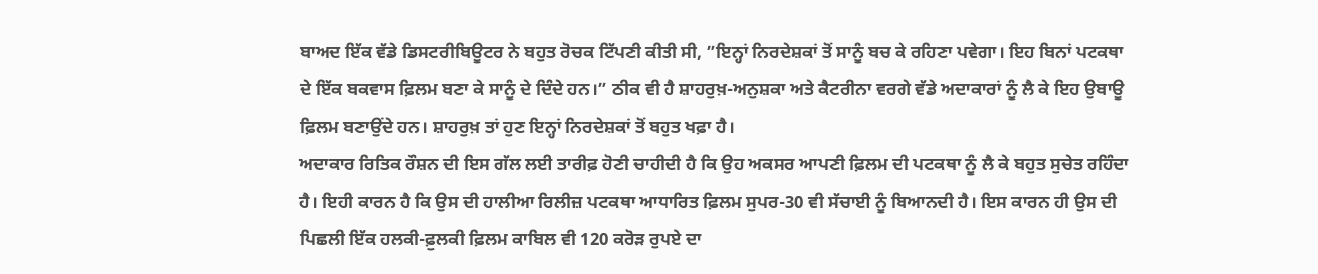ਬਾਅਦ ਇੱਕ ਵੱਡੇ ਡਿਸਟਰੀਬਿਊਟਰ ਨੇ ਬਹੁਤ ਰੋਚਕ ਟਿੱਪਣੀ ਕੀਤੀ ਸੀ, ”ਇਨ੍ਹਾਂ ਨਿਰਦੇਸ਼ਕਾਂ ਤੋਂ ਸਾਨੂੰ ਬਚ ਕੇ ਰਹਿਣਾ ਪਵੇਗਾ। ਇਹ ਬਿਨਾਂ ਪਟਕਥਾ ਦੇ ਇੱਕ ਬਕਵਾਸ ਫ਼ਿਲਮ ਬਣਾ ਕੇ ਸਾਨੂੰ ਦੇ ਦਿੰਦੇ ਹਨ।” ਠੀਕ ਵੀ ਹੈ ਸ਼ਾਹਰੁਖ਼-ਅਨੁਸ਼ਕਾ ਅਤੇ ਕੈਟਰੀਨਾ ਵਰਗੇ ਵੱਡੇ ਅਦਾਕਾਰਾਂ ਨੂੰ ਲੈ ਕੇ ਇਹ ਉਬਾਊ ਫ਼ਿਲਮ ਬਣਾਉਂਦੇ ਹਨ। ਸ਼ਾਹਰੁਖ਼ ਤਾਂ ਹੁਣ ਇਨ੍ਹਾਂ ਨਿਰਦੇਸ਼ਕਾਂ ਤੋਂ ਬਹੁਤ ਖਫ਼ਾ ਹੈ।
ਅਦਾਕਾਰ ਰਿਤਿਕ ਰੌਸ਼ਨ ਦੀ ਇਸ ਗੱਲ ਲਈ ਤਾਰੀਫ਼ ਹੋਣੀ ਚਾਹੀਦੀ ਹੈ ਕਿ ਉਹ ਅਕਸਰ ਆਪਣੀ ਫ਼ਿਲਮ ਦੀ ਪਟਕਥਾ ਨੂੰ ਲੈ ਕੇ ਬਹੁਤ ਸੁਚੇਤ ਰਹਿੰਦਾ ਹੈ। ਇਹੀ ਕਾਰਨ ਹੈ ਕਿ ਉਸ ਦੀ ਹਾਲੀਆ ਰਿਲੀਜ਼ ਪਟਕਥਾ ਆਧਾਰਿਤ ਫ਼ਿਲਮ ਸੁਪਰ-30 ਵੀ ਸੱਚਾਈ ਨੂੰ ਬਿਆਨਦੀ ਹੈ। ਇਸ ਕਾਰਨ ਹੀ ਉਸ ਦੀ ਪਿਛਲੀ ਇੱਕ ਹਲਕੀ-ਫ਼ੁਲਕੀ ਫ਼ਿਲਮ ਕਾਬਿਲ ਵੀ 120 ਕਰੋੜ ਰੁਪਏ ਦਾ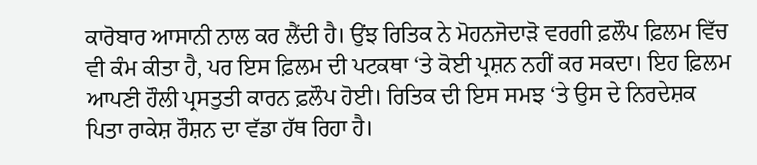ਕਾਰੋਬਾਰ ਆਸਾਨੀ ਨਾਲ ਕਰ ਲੈਂਦੀ ਹੈ। ਉਂਝ ਰਿਤਿਕ ਨੇ ਮੋਹਨਜੋਦਾੜੋ ਵਰਗੀ ਫ਼ਲੌਪ ਫ਼ਿਲਮ ਵਿੱਚ ਵੀ ਕੰਮ ਕੀਤਾ ਹੈ, ਪਰ ਇਸ ਫ਼ਿਲਮ ਦੀ ਪਟਕਥਾ ‘ਤੇ ਕੋਈ ਪ੍ਰਸ਼ਨ ਨਹੀਂ ਕਰ ਸਕਦਾ। ਇਹ ਫ਼ਿਲਮ ਆਪਣੀ ਹੌਲੀ ਪ੍ਰਸਤੁਤੀ ਕਾਰਨ ਫ਼ਲੌਪ ਹੋਈ। ਰਿਤਿਕ ਦੀ ਇਸ ਸਮਝ ‘ਤੇ ਉਸ ਦੇ ਨਿਰਦੇਸ਼ਕ ਪਿਤਾ ਰਾਕੇਸ਼ ਰੌਸ਼ਨ ਦਾ ਵੱਡਾ ਹੱਥ ਰਿਹਾ ਹੈ।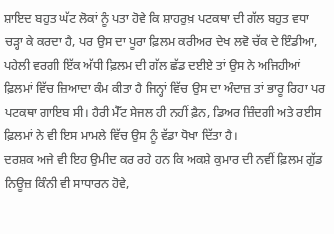ਸ਼ਾਇਦ ਬਹੁਤ ਘੱਟ ਲੋਕਾਂ ਨੂੰ ਪਤਾ ਹੋਵੇ ਕਿ ਸ਼ਾਹਰੁਖ਼ ਪਟਕਥਾ ਦੀ ਗੱਲ ਬਹੁਤ ਵਧਾ ਚੜ੍ਹਾ ਕੇ ਕਰਦਾ ਹੈ, ਪਰ ਉਸ ਦਾ ਪੂਰਾ ਫ਼ਿਲਮ ਕਰੀਅਰ ਦੇਖ ਲਵੋ ਚੱਕ ਦੇ ਇੰਡੀਆ, ਪਹੇਲੀ ਵਰਗੀ ਇੱਕ ਅੱਧੀ ਫ਼ਿਲਮ ਦੀ ਗੱਲ ਛੱਡ ਦਈਏ ਤਾਂ ਉਸ ਨੇ ਅਜਿਹੀਆਂ ਫ਼ਿਲਮਾਂ ਵਿੱਚ ਜ਼ਿਆਦਾ ਕੰਮ ਕੀਤਾ ਹੈ ਜਿਨ੍ਹਾਂ ਵਿੱਚ ਉਸ ਦਾ ਅੰਦਾਜ਼ ਤਾਂ ਭਾਰੂ ਰਿਹਾ ਪਰ ਪਟਕਥਾ ਗਾਇਬ ਸੀ। ਹੈਰੀ ਮੈੱਟ ਸੇਜਲ ਹੀ ਨਹੀਂ ਫ਼ੈਨ, ਡਿਅਰ ਜ਼ਿੰਦਗੀ ਅਤੇ ਰਈਸ ਫ਼ਿਲਮਾਂ ਨੇ ਵੀ ਇਸ ਮਾਮਲੇ ਵਿੱਚ ਉਸ ਨੂੰ ਵੱਡਾ ਧੋਖਾ ਦਿੱਤਾ ਹੈ।
ਦਰਸ਼ਕ ਅਜੇ ਵੀ ਇਹ ਉਮੀਦ ਕਰ ਰਹੇ ਹਨ ਕਿ ਅਕਸ਼ੇ ਕੁਮਾਰ ਦੀ ਨਵੀਂ ਫ਼ਿਲਮ ਗੁੱਡ ਨਿਊਜ਼ ਕਿੰਨੀ ਵੀ ਸਾਧਾਰਨ ਹੋਵੇ,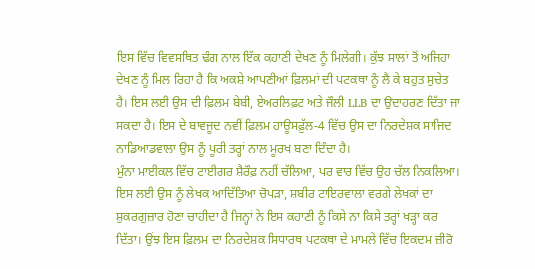ਇਸ ਵਿੱਚ ਵਿਵਸਥਿਤ ਢੰਗ ਨਾਲ ਇੱਕ ਕਹਾਣੀ ਦੇਖਣ ਨੂੰ ਮਿਲੇਗੀ। ਕੁੱਝ ਸਾਲਾਂ ਤੋਂ ਅਜਿਹਾ ਦੇਖਣ ਨੂੰ ਮਿਲ ਰਿਹਾ ਹੈ ਕਿ ਅਕਸ਼ੇ ਆਪਣੀਆਂ ਫ਼ਿਲਮਾਂ ਦੀ ਪਟਕਥਾ ਨੂੰ ਲੈ ਕੇ ਬਹੁਤ ਸੁਚੇਤ ਹੈ। ਇਸ ਲਈ ਉਸ ਦੀ ਫ਼ਿਲਮ ਬੇਬੀ, ਏਅਰਲਿਫ਼ਟ ਅਤੇ ਜੌਲੀ LLB ਦਾ ਉਦਾਹਰਣ ਦਿੱਤਾ ਜਾ ਸਕਦਾ ਹੈ। ਇਸ ਦੇ ਬਾਵਜੂਦ ਨਵੀਂ ਫ਼ਿਲਮ ਹਾਊਸਫ਼ੁੱਲ-4 ਵਿੱਚ ਉਸ ਦਾ ਨਿਰਦੇਸ਼ਕ ਸਾਜਿਦ ਨਾਡਿਆਡਵਾਲਾ ਉਸ ਨੂੰ ਪੂਰੀ ਤਰ੍ਹਾਂ ਨਾਲ ਮੂਰਖ ਬਣਾ ਦਿੰਦਾ ਹੈ।
ਮੁੰਨਾ ਮਾਈਕਲ ਵਿੱਚ ਟਾਈਗਰ ਸ਼ੈਰੌਫ਼ ਨਹੀਂ ਚੱਲਿਆ, ਪਰ ਵਾਰ ਵਿੱਚ ਉਹ ਚੱਲ ਨਿਕਲਿਆ। ਇਸ ਲਈ ਉਸ ਨੂੰ ਲੇਖਕ ਆਦਿੱਤਿਆ ਚੋਪੜਾ, ਸ਼ਬੀਰ ਟਾਇਰਵਾਲਾ ਵਰਗੇ ਲੇਖਕਾਂ ਦਾ ਸ਼ੁਕਰਗੁਜ਼ਾਰ ਹੋਣਾ ਚਾਹੀਦਾ ਹੈ ਜਿਨ੍ਹਾਂ ਨੇ ਇਸ ਕਹਾਣੀ ਨੂੰ ਕਿਸੇ ਨਾ ਕਿਸੇ ਤਰ੍ਹਾਂ ਖੜ੍ਹਾ ਕਰ ਦਿੱਤਾ। ਉਂਝ ਇਸ ਫ਼ਿਲਮ ਦਾ ਨਿਰਦੇਸ਼ਕ ਸਿਧਾਰਥ ਪਟਕਥਾ ਦੇ ਮਾਮਲੇ ਵਿੱਚ ਇਕਦਮ ਜ਼ੀਰੋ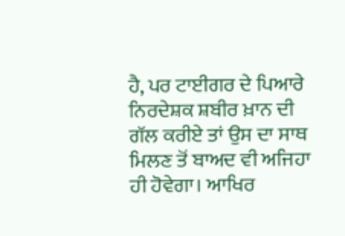ਹੈ, ਪਰ ਟਾਈਗਰ ਦੇ ਪਿਆਰੇ ਨਿਰਦੇਸ਼ਕ ਸ਼ਬੀਰ ਖ਼ਾਨ ਦੀ ਗੱਲ ਕਰੀਏ ਤਾਂ ਉਸ ਦਾ ਸਾਥ ਮਿਲਣ ਤੋਂ ਬਾਅਦ ਵੀ ਅਜਿਹਾ ਹੀ ਹੋਵੇਗਾ। ਆਖਿਰ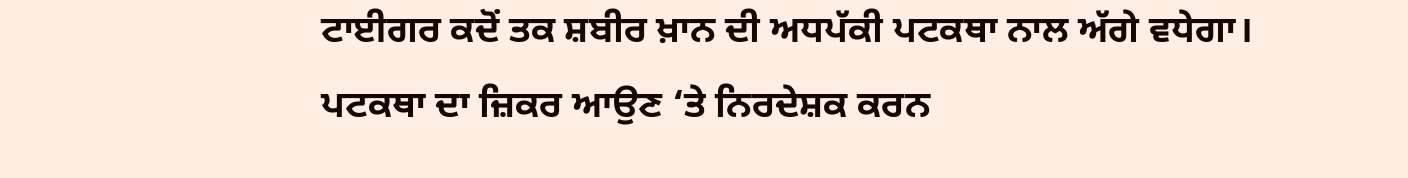ਟਾਈਗਰ ਕਦੋਂ ਤਕ ਸ਼ਬੀਰ ਖ਼ਾਨ ਦੀ ਅਧਪੱਕੀ ਪਟਕਥਾ ਨਾਲ ਅੱਗੇ ਵਧੇਗਾ।
ਪਟਕਥਾ ਦਾ ਜ਼ਿਕਰ ਆਉਣ ‘ਤੇ ਨਿਰਦੇਸ਼ਕ ਕਰਨ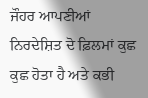ਜੌਹਰ ਆਪਣੀਆਂ ਨਿਰਦੇਸ਼ਿਤ ਦੋ ਫ਼ਿਲਮਾਂ ਕੁਛ ਕੁਛ ਹੋਤਾ ਹੈ ਅਤੇ ਕਭੀ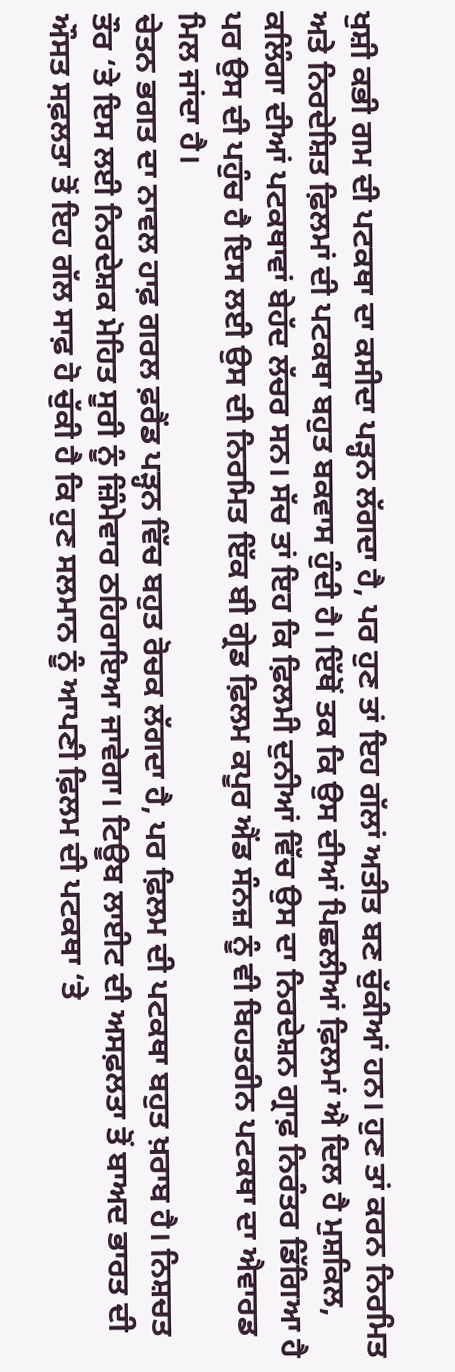ਖੁਸ਼ੀ ਕਭੀ ਗਮ ਦੀ ਪਟਕਥਾ ਦਾ ਕਸੀਦਾ ਪੜ੍ਹਨ ਲੱਗਦਾ ਹੈ, ਪਰ ਹੁਣ ਤਾਂ ਇਹ ਗੱਲਾਂ ਅਤੀਤ ਬਣ ਚੁੱਕੀਆਂ ਹਨ। ਹੁਣ ਤਾਂ ਕਰਨ ਨਿਰਮਿਤ ਅਤੇ ਨਿਰਦੇਸ਼ਿਤ ਫ਼ਿਲਮਾਂ ਦੀ ਪਟਕਥਾ ਬਹੁਤ ਬਕਵਾਸ ਹੁੰਦੀ ਹੈ। ਇੱਥੋਂ ਤਕ ਕਿ ਉਸ ਦੀਆਂ ਪਿਛਲੀਆਂ ਫ਼ਿਲਮਾਂ ਐ ਦਿਲ ਹੈ ਮੁਸ਼ਕਿਲ, ਕਲਿੰਗਾ ਦੀਆਂ ਪਟਕਥਾਵਾਂ ਬੇਹੱਦ ਲੱਚਰ ਸਨ। ਸੱਚ ਤਾਂ ਇਹ ਕਿ ਫ਼ਿਲਮੀ ਦੁਨੀਆਂ ਵਿੱਚ ਉਸ ਦਾ ਨਿਰਦੇਸ਼ਨ ਗ੍ਰਾਫ਼ ਨਿਰੰਤਰ ਡਿੱਗਿਆ ਹੈ ਪਰ ਉਸ ਦੀ ਪਹੁੰਚ ਹੈ ਇਸ ਲਈ ਉਸ ਦੀ ਨਿਰਮਿਤ ਇੱਕ ਬੀ ਗ੍ਰੇਡ ਫ਼ਿਲਮ ਕਪੂਰ ਐਂਡ ਸੰਨਜ਼ ਨੂੰ ਵੀ ਬਿਹਤਰੀਨ ਪਟਕਥਾ ਦਾ ਐਵਾਰਡ ਮਿਲ ਜਾਂਦਾ ਹੈ।
ਚੇਤਨ ਭਗਤ ਦਾ ਨਾਵਲ ਹਾਫ਼ ਗਰਲ ਫ਼ਰੈਂਡ ਪੜ੍ਹਨ ਵਿੱਚ ਬਹੁਤ ਰੋਚਕ ਲੱਗਦਾ ਹੈ, ਪਰ ਫ਼ਿਲਮ ਦੀ ਪਟਕਥਾ ਬਹੁਤ ਖ਼ਰਾਬ ਹੈ। ਨਿਸ਼ਚਤ ਤੌਰ ‘ਤੇ ਇਸ ਲਈ ਨਿਰਦੇਸ਼ਕ ਮੋਹਿਤ ਸੂਰੀ ਨੂੰ ਜ਼ਿੰਮੇਵਾਰ ਠਹਿਰਾਇਆ ਜਾਵੇਗਾ। ਟਿਊਬ ਲਾਈਟ ਦੀ ਅਸਫ਼ਲਤਾ ਤੋਂ ਬਾਅਦ ਭਾਰਤ ਦੀ ਔਸਤ ਸਫ਼ਲਤਾ ਤੋਂ ਇਹ ਗੱਲ ਸਾਫ਼ ਹੋ ਚੁੱਕੀ ਹੈ ਕਿ ਹੁਣ ਸਲਮਾਨ ਨੂੰ ਆਪਣੀ ਫ਼ਿਲਮ ਦੀ ਪਟਕਥਾ ‘ਤੇ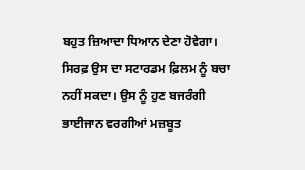ਬਹੁਤ ਜ਼ਿਆਦਾ ਧਿਆਨ ਦੇਣਾ ਹੋਵੇਗਾ। ਸਿਰਫ਼ ਉਸ ਦਾ ਸਟਾਰਡਮ ਫ਼ਿਲਮ ਨੂੰ ਬਚਾ ਨਹੀਂ ਸਕਦਾ। ਉਸ ਨੂੰ ਹੁਣ ਬਜਰੰਗੀ ਭਾਈਜਾਨ ਵਰਗੀਆਂ ਮਜ਼ਬੂਤ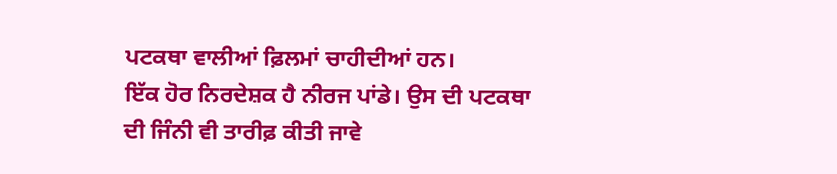ਪਟਕਥਾ ਵਾਲੀਆਂ ਫ਼ਿਲਮਾਂ ਚਾਹੀਦੀਆਂ ਹਨ।
ਇੱਕ ਹੋਰ ਨਿਰਦੇਸ਼ਕ ਹੈ ਨੀਰਜ ਪਾਂਡੇ। ਉਸ ਦੀ ਪਟਕਥਾ ਦੀ ਜਿੰਨੀ ਵੀ ਤਾਰੀਫ਼ ਕੀਤੀ ਜਾਵੇ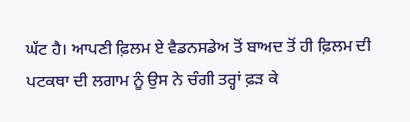ਘੱਟ ਹੈ। ਆਪਣੀ ਫ਼ਿਲਮ ਏ ਵੈਡਨਸਡੇਅ ਤੋਂ ਬਾਅਦ ਤੋਂ ਹੀ ਫ਼ਿਲਮ ਦੀ ਪਟਕਥਾ ਦੀ ਲਗਾਮ ਨੂੰ ਉਸ ਨੇ ਚੰਗੀ ਤਰ੍ਹਾਂ ਫ਼ੜ ਕੇ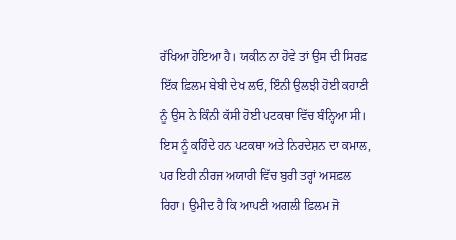ਰੱਖਿਆ ਹੋਇਆ ਹੈ। ਯਕੀਨ ਨਾ ਹੋਵੇ ਤਾਂ ਉਸ ਦੀ ਸਿਰਫ਼ ਇੱਕ ਫ਼ਿਲਮ ਬੇਬੀ ਦੇਖ ਲਓ, ਇੰਨੀ ਉਲਝੀ ਹੋਈ ਕਹਾਣੀ ਨੂੰ ਉਸ ਨੇ ਕਿੰਨੀ ਕੱਸੀ ਹੋਈ ਪਟਕਥਾ ਵਿੱਚ ਬੰਨ੍ਹਿਆ ਸੀ। ਇਸ ਨੂੰ ਕਹਿੰਦੇ ਹਨ ਪਟਕਥਾ ਅਤੇ ਨਿਰਦੇਸ਼ਨ ਦਾ ਕਮਾਲ, ਪਰ ਇਹੀ ਨੀਰਜ ਅਯਾਰੀ ਵਿੱਚ ਬੁਰੀ ਤਰ੍ਹਾਂ ਅਸਫ਼ਲ ਰਿਹਾ। ਉਮੀਦ ਹੈ ਕਿ ਆਪਣੀ ਅਗਲੀ ਫ਼ਿਲਮ ਜੋ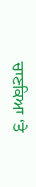ਚਾਣਕਿਆ ‘ਤੇ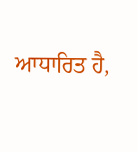ਆਧਾਰਿਤ ਹੈ,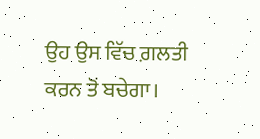ਉਹ ਉਸ ਵਿੱਚ ਗ਼ਲਤੀ ਕਰਨ ਤੋਂ ਬਚੇਗਾ।